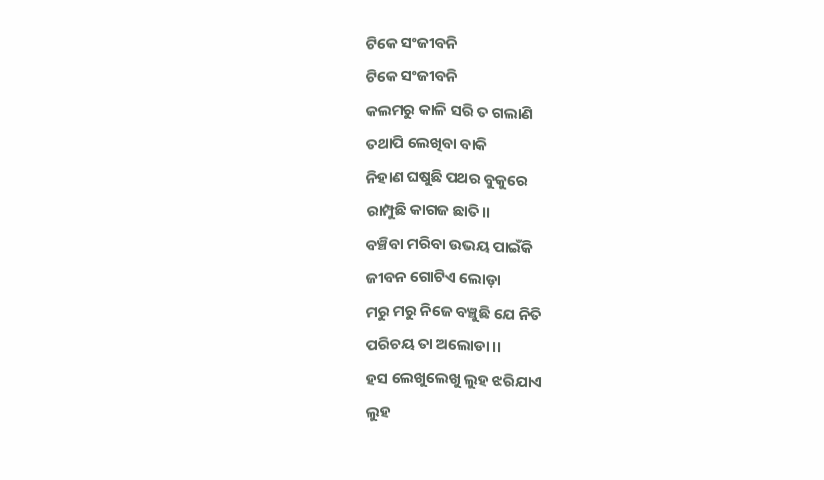ଟିକେ ସଂଜୀବନି
ଟିକେ ସଂଜୀବନି
କଲମରୁ କାଳି ସରି ତ ଗଲାଣି
ତଥାପି ଲେଖିବା ବାକି
ନିହାଣ ଘଷୁଛି ପଥର ବୁକୁରେ
ରାମ୍ପୁଛି କାଗଜ ଛାତି।।
ବଞ୍ଚିବା ମରିବା ଉଭୟ ପାଇଁକି
ଜୀବନ ଗୋଟିଏ ଲୋଡ଼ା
ମରୁ ମରୁ ନିଜେ ବଞ୍ଚୁଛି ଯେ ନିତି
ପରିଚୟ ତା ଅଲୋଡା।।
ହସ ଲେଖୁଲେଖୁ ଲୁହ ଝରିଯାଏ
ଲୁହ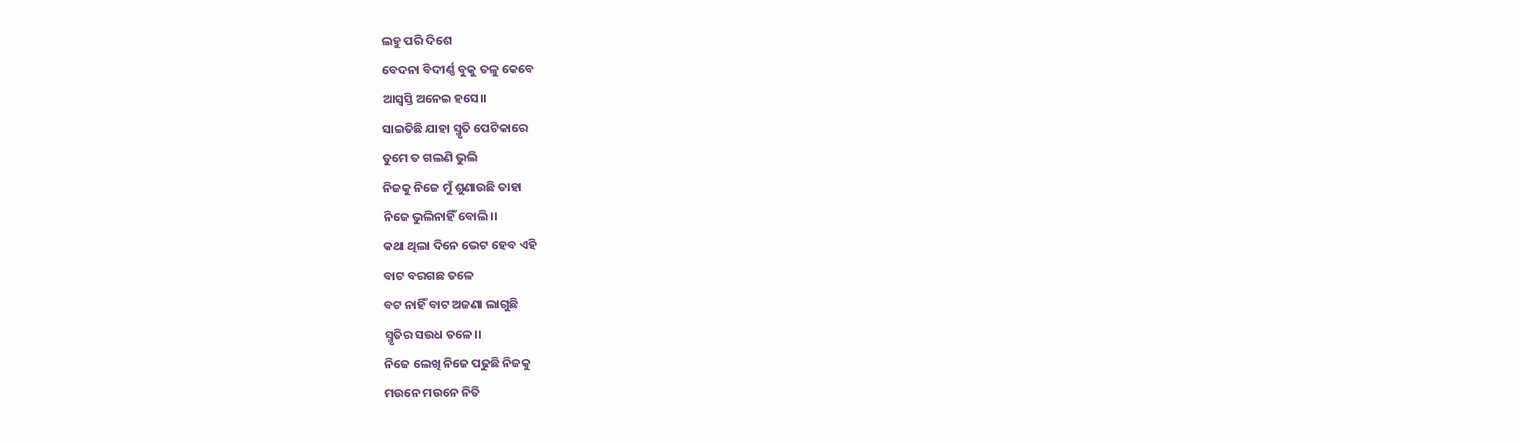ଲହୁ ପରି ଦିଶେ
ବେଦନା ବିଦୀର୍ଣ୍ଣ ବୁକୁ ତଳୁ କେବେ
ଆସ୍ୱସ୍ତି ଅନେଇ ହସେ।।
ସାଇତିଛି ଯାହା ସ୍ମୃତି ପେଟିକାରେ
ତୁମେ ତ ଗଲଣି ଭୁଲି
ନିଜକୁ ନିଜେ ମୁଁ ଶୁଣାଉଛି ତାହା
ନିଜେ ଭୁଲିନାହିଁ ବୋଲି।।
କଥା ଥିଲା ଦିନେ ଭେଟ ହେବ ଏହି
ବାଟ ବରଗଛ ତଳେ
ବଟ ନାହିଁ ବାଟ ଅଜଣା ଲାଗୁଛି
ସ୍ମୃତିର ସଉଧ ତଳେ।।
ନିଜେ ଲେଖି ନିଜେ ପଢୁଛି ନିଜକୁ
ମଉନେ ମଉନେ ନିତି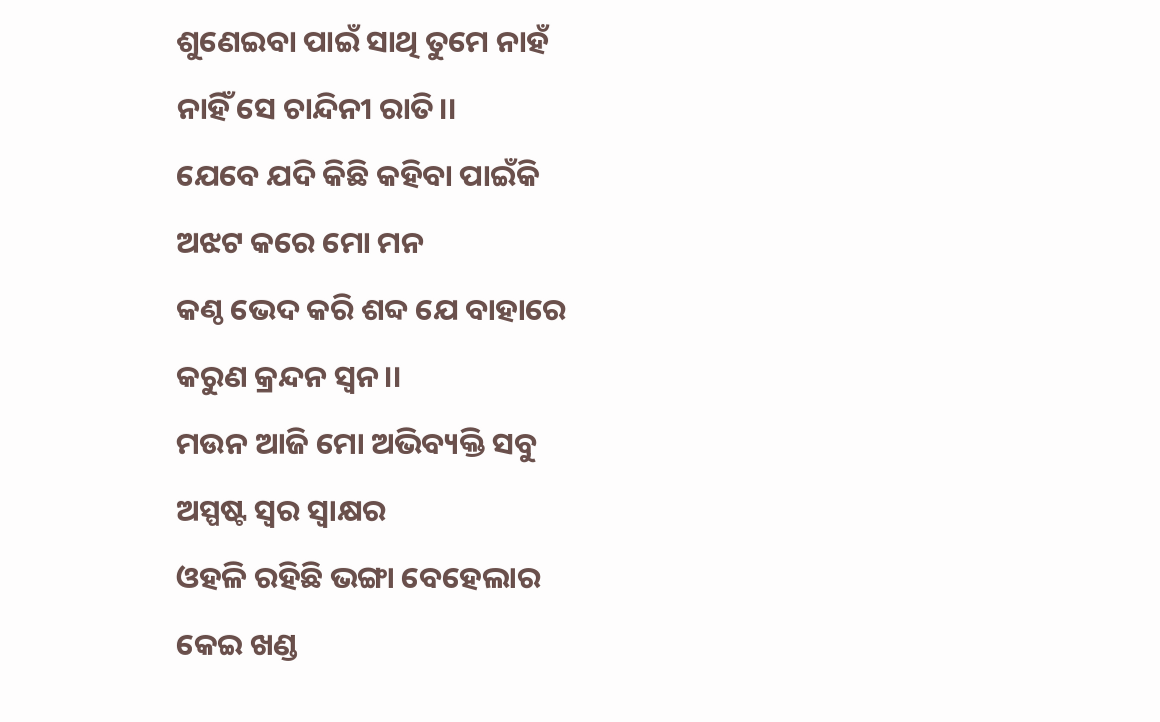ଶୁଣେଇବା ପାଇଁ ସାଥି ତୁମେ ନାହଁ
ନାହିଁ ସେ ଚାନ୍ଦିନୀ ରାତି।।
ଯେବେ ଯଦି କିଛି କହିବା ପାଇଁକି
ଅଝଟ କରେ ମୋ ମନ
କଣ୍ଠ ଭେଦ କରି ଶବ୍ଦ ଯେ ବାହାରେ
କରୁଣ କ୍ରନ୍ଦନ ସ୍ଵନ।।
ମଉନ ଆଜି ମୋ ଅଭିବ୍ୟକ୍ତି ସବୁ
ଅସ୍ପଷ୍ଟ ସ୍ୱର ସ୍ୱାକ୍ଷର
ଓହଳି ରହିଛି ଭଙ୍ଗା ବେହେଲାର
କେଇ ଖଣ୍ଡ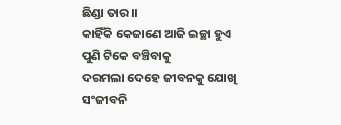ଛିଣ୍ଡା ତାର।।
କାହିଁକି କେଜାଣେ ଆଜି ଇଚ୍ଛା ହୁଏ
ପୁଣି ଟିକେ ବଞ୍ଚିବାକୁ
ଦରମଲା ଦେହେ ଜୀବନକୁ ଯୋଖି
ସଂଜୀବନି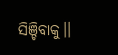ସିଞ୍ଚିବାକୁ।।